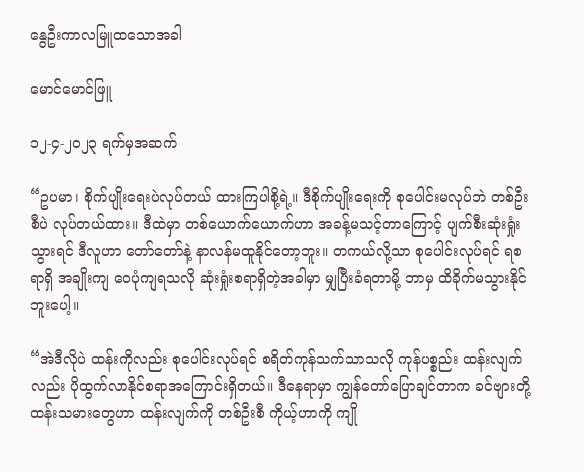နွေဦးကာလမြူထသောအခါ

မောင်မောင်ဖြူ

၁၂-၄-၂၀၂၃ ရက်မှအဆက်

“ဥပမာ၊ စိုက်ပျိုးရေးပဲလုပ်တယ် ထားကြပါစို့ရဲ့။ ဒီစိုက်ပျိုးရေးကို စုပေါင်းမလုပ်ဘဲ တစ်ဦးစီပဲ လုပ်တယ်ထား။ ဒီထဲမှာ တစ်ယောက်ယောက်ဟာ အခန့်မသင့်တာကြောင့် ပျက်စီးဆုံးရှုံးသွားရင် ဒီလူဟာ တော်တော်နဲ့ နာလန်မထူနိုင်တော့ဘူး။ တကယ်လို့သာ စုပေါင်းလုပ်ရင် ရစရာရှိ အချိုးကျ ဝေပုံကျရသလို ဆုံးရှုံးစရာရှိတဲ့အခါမှာ မျှပြီးခံရတာမို့ ဘာမှ ထိခိုက်မသွားနိုင်ဘူးပေါ့။

“အဲဒီလိုပဲ ထန်းကိုလည်း စုပေါင်းလုပ်ရင် စရိတ်ကုန်သက်သာသလို ကုန်ပစ္စည်း ထန်းလျက်လည်း ပိုထွက်လာနိုင်စရာအကြောင်းရှိတယ်။ ဒီနေရာမှာ ကျွန်တော်ပြောချင်တာက ခင်ဗျားတို့ ထန်းသမားတွေဟာ ထန်းလျက်ကို တစ်ဦးစီ ကိုယ့်ဟာကို ကျို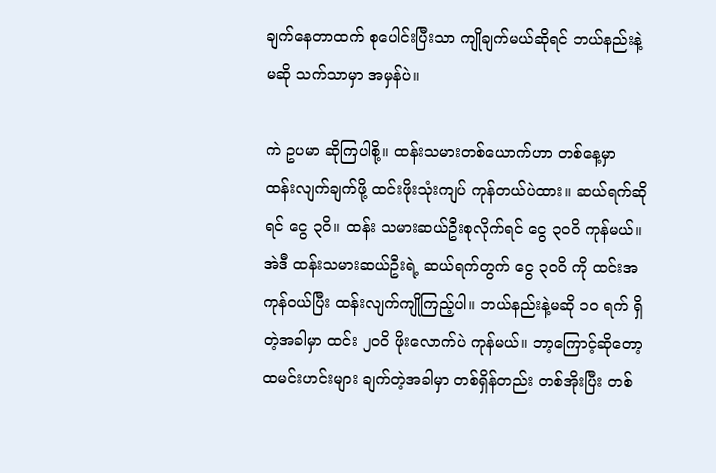ချက်နေတာထက် စုပေါင်းပြီးသာ ကျိုချက်မယ်ဆိုရင် ဘယ်နည်းနဲ့မဆို သက်သာမှာ အမှန်ပဲ။

ကဲ ဥပမာ ဆိုကြပါစို့။ ထန်းသမားတစ်ယောက်ဟာ တစ်နေ့မှာ ထန်းလျက်ချက်ဖို့ ထင်းဖိုးသုံးကျပ် ကုန်တယ်ပဲထား။ ဆယ်ရက်ဆိုရင် ငွေ ၃ဝိ။ ထန်း သမားဆယ်ဦးစုလိုက်ရင် ငွေ ၃၀ဝိ ကုန်မယ်။ အဲဒီ ထန်းသမားဆယ်ဦးရဲ့ ဆယ်ရက်တွက် ငွေ ၃ဝဝိ ကို ထင်းအကုန်ဝယ်ပြီး ထန်းလျက်ကျိုကြည့်ပါ။ ဘယ်နည်းနဲ့မဆို ၁၀ ရက် ရှိတဲ့အခါမှာ ထင်း ၂ဝဝိ ဖိုးလောက်ပဲ ကုန်မယ်။ ဘာ့ကြောင့်ဆိုတော့ ထမင်းဟင်းများ ချက်တဲ့အခါမှာ တစ်ရှိန်တည်း တစ်အိုးပြီး တစ်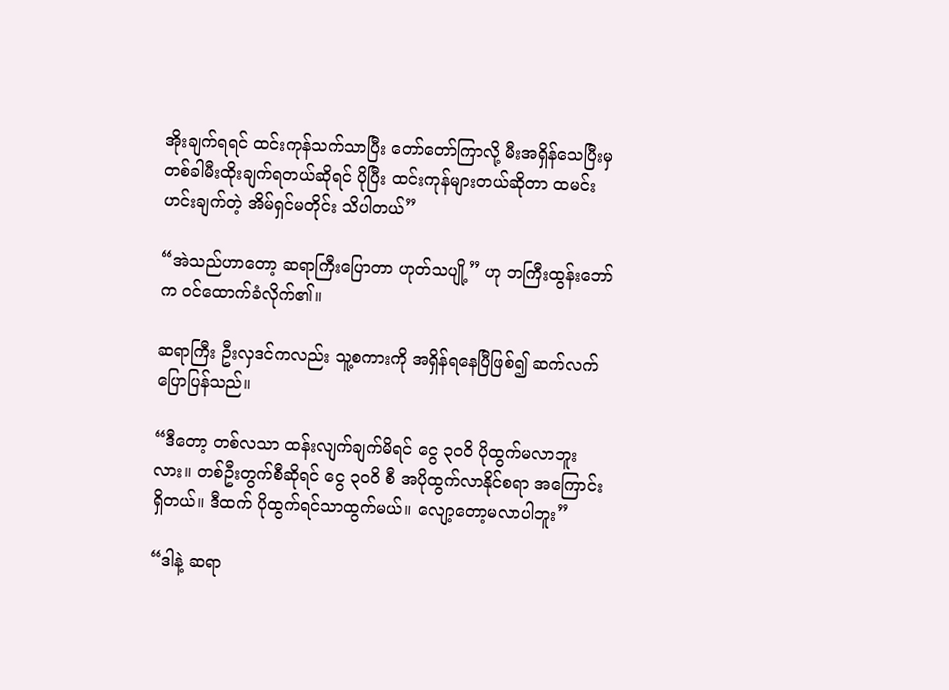အိုးချက်ရရင် ထင်းကုန်သက်သာပြီး တော်တော်ကြာလို့ မီးအရှိန်သေပြီးမှ တစ်ခါမီးထိုးချက်ရတယ်ဆိုရင် ပိုပြီး ထင်းကုန်များတယ်ဆိုတာ ထမင်းဟင်းချက်တဲ့ အိမ်ရှင်မတိုင်း သိပါတယ်”

“အဲသည်ဟာတော့ ဆရာကြီးပြောတာ ဟုတ်သပျို့” ဟု ဘကြီးထွန်းဘော်က ဝင်ထောက်ခံလိုက်၏။

ဆရာကြီး ဦးလှဒင်ကလည်း သူ့စကားကို အရှိန်ရနေပြီဖြစ်၍ ဆက်လက်ပြောပြန်သည်။

“ဒီတော့ တစ်လသာ ထန်းလျက်ချက်မိရင် ငွေ ၃ဝဝိ ပိုထွက်မလာဘူးလား။ တစ်ဦးတွက်စီဆိုရင် ငွေ ၃ဝဝိ စီ အပိုထွက်လာနိုင်စရာ အကြောင်းရှိတယ်။ ဒီထက် ပိုထွက်ရင်သာထွက်မယ်။ လျော့တော့မလာပါဘူး”

“ဒါနဲ့ ဆရာ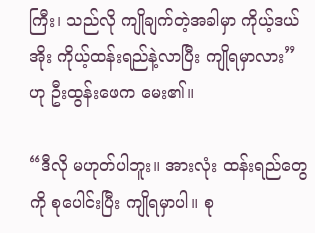ကြီး၊ သည်လို ကျိုချက်တဲ့အခါမှာ ကိုယ့်ဒယ်အိုး ကိုယ့်ထန်းရည်နဲ့လာပြီး ကျိုရမှာလား” ဟု ဦးထွန်းဖေက မေး၏။

“ဒီလို မဟုတ်ပါဘူး။ အားလုံး ထန်းရည်တွေကို စုပေါင်းပြီး ကျိုရမှာပါ။ စု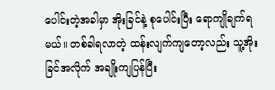ပေါင်းတဲ့အခါမှာ အိုးခြင်နဲ့ စုပေါင်းပြီး ရောကျိုချက်ရမယ်။ တစ်ခါရလာတဲ့ ထန်းလျက်ကျတော့လည်း သူ့အိုးခြင်အလိုက် အချိုးကျပြန်ပြီး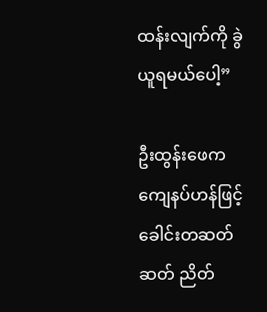ထန်းလျက်ကို ခွဲယူရမယ်ပေါ့”

ဦးထွန်းဖေက ကျေနပ်ဟန်ဖြင့် ခေါင်းတဆတ်ဆတ် ညိတ်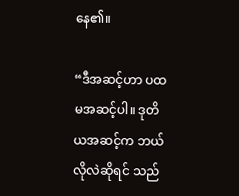နေ၏။

“ဒီအဆင့်ဟာ ပထမအဆင့်ပါ။ ဒုတိယအဆင့်က ဘယ်လိုလဲဆိုရင် သည်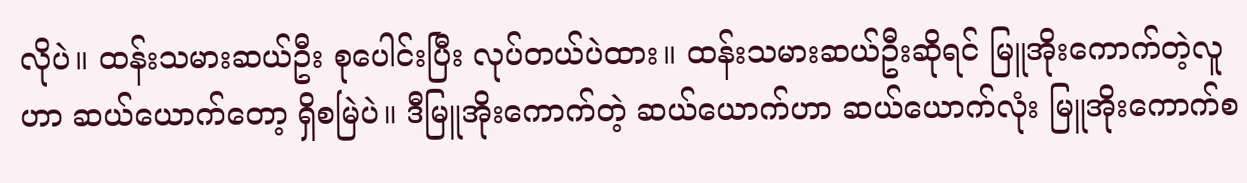လိုပဲ။ ထန်းသမားဆယ်ဦး စုပေါင်းပြီး လုပ်တယ်ပဲထား။ ထန်းသမားဆယ်ဦးဆိုရင် မြူအိုးကောက်တဲ့လူဟာ ဆယ်ယောက်တော့ ရှိစမြဲပဲ။ ဒီမြူအိုးကောက်တဲ့ ဆယ်ယောက်ဟာ ဆယ်ယောက်လုံး မြူအိုးကောက်စ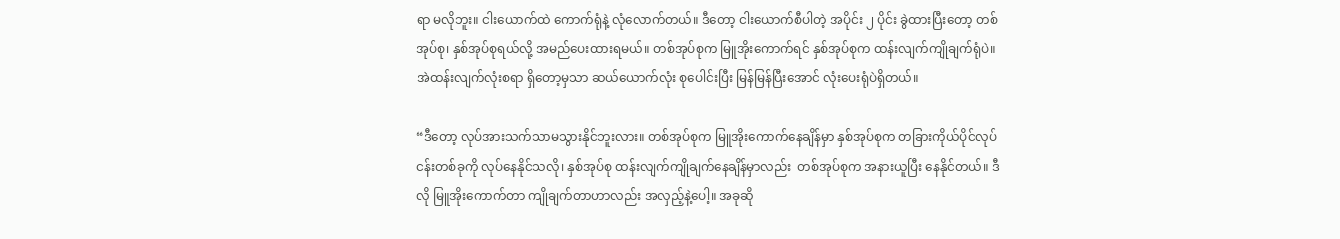ရာ မလိုဘူး။ ငါးယောက်ထဲ ကောက်ရုံနဲ့ လုံလောက်တယ်။ ဒီတော့ ငါးယောက်စီပါတဲ့ အပိုင်း ၂ ပိုင်း ခွဲထားပြီးတော့ တစ်အုပ်စု၊ နှစ်အုပ်စုရယ်လို့ အမည်ပေးထားရမယ်။ တစ်အုပ်စုက မြူအိုးကောက်ရင် နှစ်အုပ်စုက ထန်းလျက်ကျိုချက်ရုံပဲ။ အဲထန်းလျက်လုံးစရာ ရှိတော့မှသာ ဆယ်ယောက်လုံး စုပေါင်းပြီး မြန်မြန်ပြီးအောင် လုံးပေးရုံပဲရှိတယ်။

“ဒီတော့ လုပ်အားသက်သာမသွားနိုင်ဘူးလား။ တစ်အုပ်စုက မြူအိုးကောက်နေချိန်မှာ နှစ်အုပ်စုက တခြားကိုယ်ပိုင်လုပ်ငန်းတစ်ခုကို လုပ်နေနိုင်သလို၊ နှစ်အုပ်စု ထန်းလျက်ကျိုချက်နေချိန်မှာလည်း  တစ်အုပ်စုက အနားယူပြီး နေနိုင်တယ်။ ဒီလို မြူအိုးကောက်တာ ကျိုချက်တာဟာလည်း အလှည့်နဲ့ပေါ့။ အခုဆို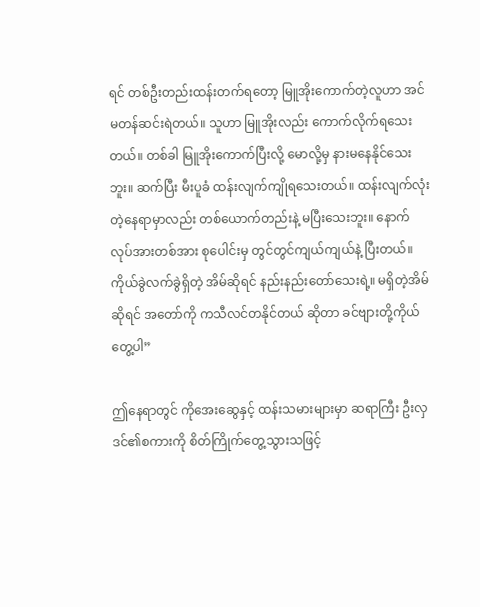ရင် တစ်ဦးတည်းထန်းတက်ရတော့ မြူအိုးကောက်တဲ့လူဟာ အင်မတန်ဆင်းရဲတယ်။ သူဟာ မြူအိုးလည်း ကောက်လိုက်ရသေးတယ်။ တစ်ခါ မြူအိုးကောက်ပြီးလို့ မောလို့မှ နားမနေနိုင်သေးဘူး။ ဆက်ပြီး မီးပူခံ ထန်းလျက်ကျိုရသေးတယ်။ ထန်းလျက်လုံးတဲ့နေရာမှာလည်း တစ်ယောက်တည်းနဲ့ မပြီးသေးဘူး။ နောက် လုပ်အားတစ်အား စုပေါင်းမှ တွင်တွင်ကျယ်ကျယ်နဲ့ ပြီးတယ်။ ကိုယ်ခွဲလက်ခွဲရှိတဲ့ အိမ်ဆိုရင် နည်းနည်းတော်သေးရဲ့။ မရှိတဲ့အိမ်ဆိုရင် အတော်ကို ကသီလင်တနိုင်တယ် ဆိုတာ ခင်ဗျားတို့ကိုယ်တွေ့ပါ”

ဤနေရာတွင် ကိုအေးဆွေနှင့် ထန်းသမားများမှာ ဆရာကြီး ဦးလှဒင်၏စကားကို စိတ်ကြိုက်တွေ့သွားသဖြင့်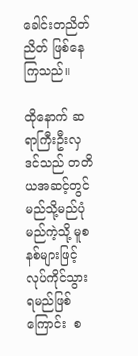ခေါင်းတညိတ်ညိတ် ဖြစ်နေကြသည်။

ထိုနောက် ဆရာကြီးဦးလှဒင်သည် တတိယအဆင့်တွင် မည်သို့မည်ပုံ မည်ကဲ့သို့ မူစနစ်များဖြင့် လုပ်ကိုင်သွားရမည်ဖြစ်ကြောင်း  စ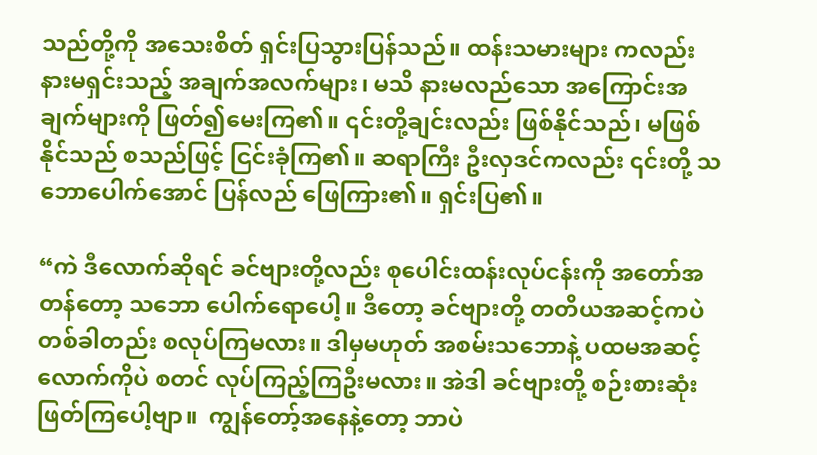သည်တို့ကို အသေးစိတ် ရှင်းပြသွားပြန်သည်။ ထန်းသမားများ ကလည်း နားမရှင်းသည့် အချက်အလက်များ၊ မသိ နားမလည်သော အကြောင်းအချက်များကို ဖြတ်၍မေးကြ၏။ ၎င်းတို့ချင်းလည်း ဖြစ်နိုင်သည်၊ မဖြစ်နိုင်သည် စသည်ဖြင့် ငြင်းခုံကြ၏။ ဆရာကြီး ဦးလှဒင်ကလည်း ၎င်းတို့ သဘောပေါက်အောင် ပြန်လည် ဖြေကြား၏။ ရှင်းပြ၏။

“ကဲ ဒီလောက်ဆိုရင် ခင်ဗျားတို့လည်း စုပေါင်းထန်းလုပ်ငန်းကို အတော်အတန်တော့ သဘော ပေါက်ရောပေါ့။ ဒီတော့ ခင်ဗျားတို့ တတိယအဆင့်ကပဲ တစ်ခါတည်း စလုပ်ကြမလား။ ဒါမှမဟုတ် အစမ်းသဘောနဲ့ ပထမအဆင့်လောက်ကိုပဲ စတင် လုပ်ကြည့်ကြဦးမလား။ အဲဒါ ခင်ဗျားတို့ စဉ်းစားဆုံးဖြတ်ကြပေါ့ဗျာ။  ကျွန်တော့်အနေနဲ့တော့ ဘာပဲ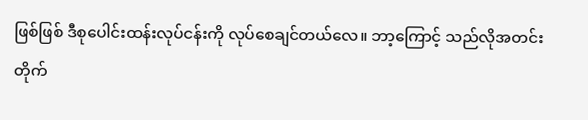ဖြစ်ဖြစ် ဒီစုပေါင်းထန်းလုပ်ငန်းကို လုပ်စေချင်တယ်လေ။ ဘာ့ကြောင့် သည်လိုအတင်းတိုက်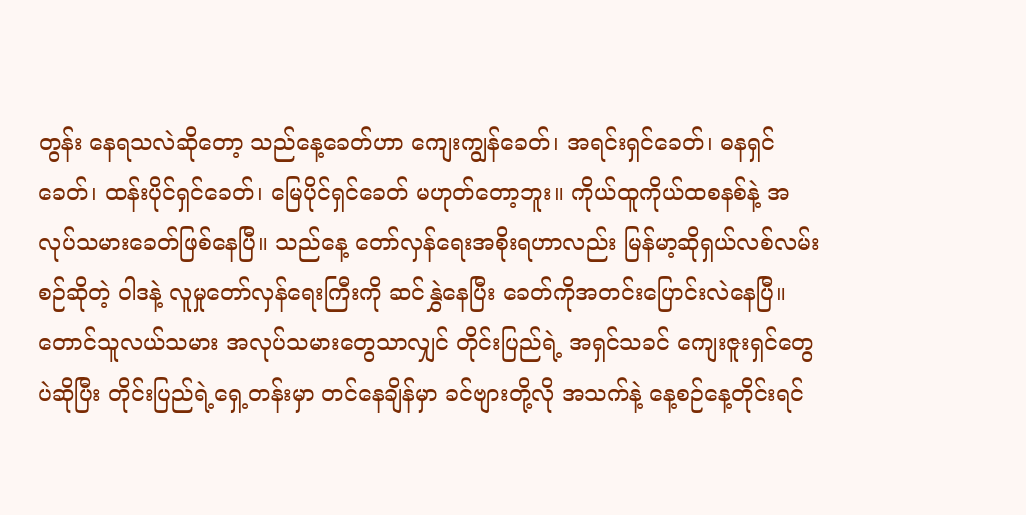တွန်း နေရသလဲဆိုတော့ သည်နေ့ခေတ်ဟာ ကျေးကျွန်ခေတ်၊ အရင်းရှင်ခေတ်၊ ဓနရှင်ခေတ်၊ ထန်းပိုင်ရှင်ခေတ်၊ မြေပိုင်ရှင်ခေတ် မဟုတ်တော့ဘူး။ ကိုယ်ထူကိုယ်ထစနစ်နဲ့ အလုပ်သမားခေတ်ဖြစ်နေပြီ။ သည်နေ့ တော်လှန်ရေးအစိုးရဟာလည်း မြန်မာ့ဆိုရှယ်လစ်လမ်းစဉ်ဆိုတဲ့ ဝါဒနဲ့ လူမှုတော်လှန်ရေးကြီးကို ဆင်နွှဲနေပြီး ခေတ်ကိုအတင်းပြောင်းလဲနေပြီ။ တောင်သူလယ်သမား အလုပ်သမားတွေသာလျှင် တိုင်းပြည်ရဲ့ အရှင်သခင် ကျေးဇူးရှင်တွေပဲဆိုပြီး တိုင်းပြည်ရဲ့ရှေ့တန်းမှာ တင်နေချိန်မှာ ခင်ဗျားတို့လို အသက်နဲ့ နေ့စဉ်နေ့တိုင်းရင်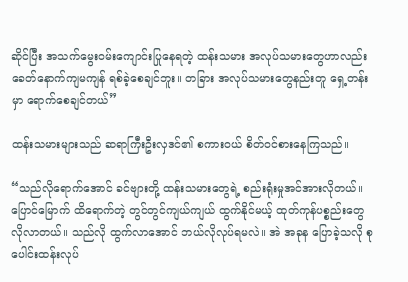ဆိုင်ပြီး အသက်မွေးဝမ်းကျောင်းပြုနေရတဲ့ ထန်းသမား အလုပ်သမားတွေဟာလည်း ခေတ်နောက်ကျမကျန် ရစ်ခဲ့စေချင်ဘူး။ တခြား အလုပ်သမားတွေနည်းတူ ရှေ့တန်းမှာ ရောက်စေချင်တယ်”

ထန်းသမားများသည် ဆရာကြီးဦးလှဒင်၏ စကားဝယ် စိတ်ဝင်စားနေကြသည်။

“သည်လိုရောက်အောင် ခင်ဗျားတို့ ထန်းသမားတွေရဲ့ စည်းရုံးမှုအင်အားလိုတယ်။ ပြောင်မြောက် ထိရောက်တဲ့ တွင်တွင်ကျယ်ကျယ် ထွက်နိုင်မယ့် ထုတ်ကုန်ပစ္စည်းတွေ လိုလာတယ်။ သည်လို ထွက်လာအောင် ဘယ်လိုလုပ်ရမလဲ။ အဲ အခုန ပြောခဲ့သလို စုပေါင်းထန်းလုပ်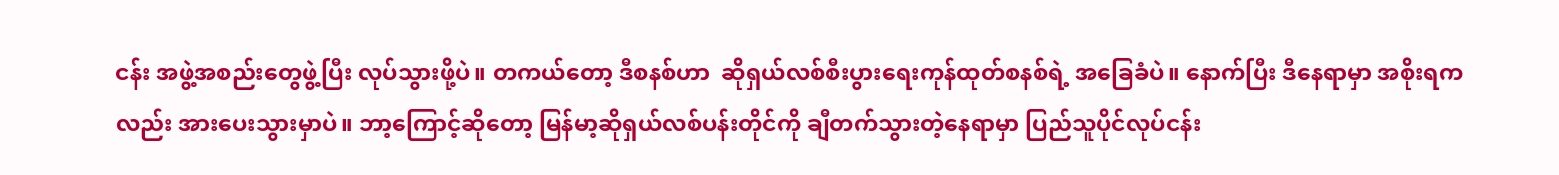ငန်း အဖွဲ့အစည်းတွေဖွဲ့ပြီး လုပ်သွားဖို့ပဲ။ တကယ်တော့ ဒီစနစ်ဟာ  ဆိုရှယ်လစ်စီးပွားရေးကုန်ထုတ်စနစ်ရဲ့ အခြေခံပဲ။ နောက်ပြီး ဒီနေရာမှာ အစိုးရကလည်း အားပေးသွားမှာပဲ။ ဘာ့ကြောင့်ဆိုတော့ မြန်မာ့ဆိုရှယ်လစ်ပန်းတိုင်ကို ချီတက်သွားတဲ့နေရာမှာ ပြည်သူပိုင်လုပ်ငန်း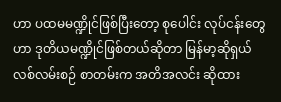ဟာ ပထမမဏ္ဍိုင်ဖြစ်ပြီးတော့ စုပေါင်း လုပ်ငန်းတွေဟာ ဒုတိယမဏ္ဍိုင်ဖြစ်တယ်ဆိုတာ မြန်မာ့ဆိုရှယ်လစ်လမ်းစဉ် စာတမ်းက အတိအလင်း ဆိုထား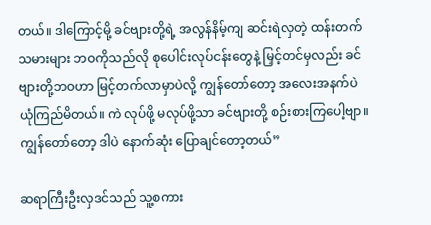တယ်။ ဒါကြောင့်မို့ ခင်ဗျားတို့ရဲ့ အလွန်နိမ့်ကျ ဆင်းရဲလှတဲ့ ထန်းတက်သမားများ ဘဝကိုသည်လို စုပေါင်းလုပ်ငန်းတွေနဲ့ မြှင့်တင်မှလည်း ခင်ဗျားတို့ဘဝဟာ မြင့်တက်လာမှာပဲလို့ ကျွန်တော်တော့ အလေးအနက်ပဲ ယုံကြည်မိတယ်။ ကဲ လုပ်ဖို့ မလုပ်ဖို့သာ ခင်ဗျားတို့ စဉ်းစားကြပေါ့ဗျာ။ ကျွန်တော်တော့ ဒါပဲ နောက်ဆုံး ပြောချင်တော့တယ်”

ဆရာကြီးဦးလှဒင်သည် သူ့စကား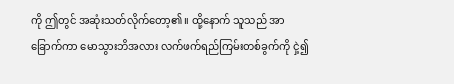ကို ဤတွင် အဆုံးသတ်လိုက်တော့၏။ ထို့နောက် သူသည် အာခြောက်ကာ မောသွားဘိအလား လက်ဖက်ရည်ကြမ်းတစ်ခွက်ကို ငှဲ့၍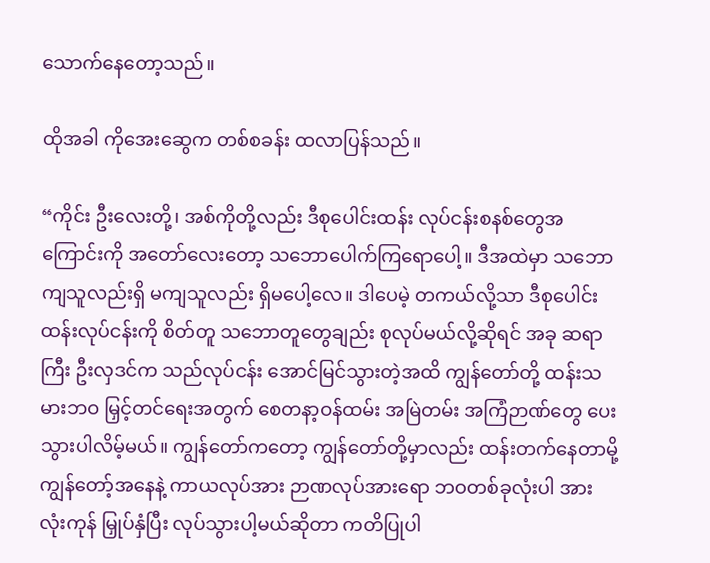သောက်နေတော့သည်။

ထိုအခါ ကိုအေးဆွေက တစ်စခန်း ထလာပြန်သည်။

“ကိုင်း ဦးလေးတို့၊ အစ်ကိုတို့လည်း ဒီစုပေါင်းထန်း လုပ်ငန်းစနစ်တွေအကြောင်းကို အတော်လေးတော့ သဘောပေါက်ကြရောပေါ့။ ဒီအထဲမှာ သဘောကျသူလည်းရှိ မကျသူလည်း ရှိမပေါ့လေ။ ဒါပေမဲ့ တကယ်လို့သာ ဒီစုပေါင်းထန်းလုပ်ငန်းကို စိတ်တူ သဘောတူတွေချည်း စုလုပ်မယ်လို့ဆိုရင် အခု ဆရာကြီး ဦးလှဒင်က သည်လုပ်ငန်း အောင်မြင်သွားတဲ့အထိ ကျွန်တော်တို့ ထန်းသမားဘဝ မြှင့်တင်ရေးအတွက် စေတနာ့ဝန်ထမ်း အမြဲတမ်း အကြံဉာဏ်တွေ ပေးသွားပါလိမ့်မယ်။ ကျွန်တော်ကတော့ ကျွန်တော်တို့မှာလည်း ထန်းတက်နေတာမို့ ကျွန်တော့်အနေနဲ့ ကာယလုပ်အား ဉာဏလုပ်အားရော ဘဝတစ်ခုလုံးပါ အားလုံးကုန် မြှုပ်နှံပြီး လုပ်သွားပါ့မယ်ဆိုတာ ကတိပြုပါ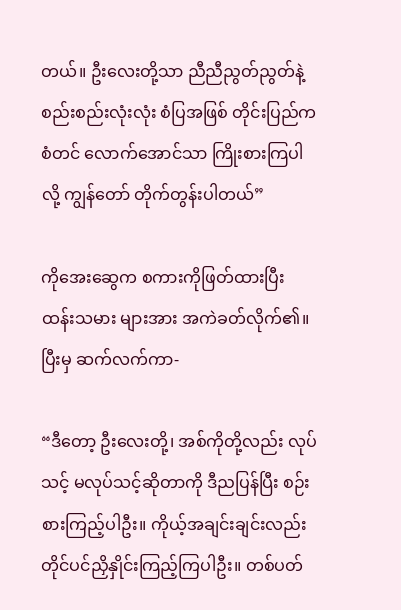တယ်။ ဦးလေးတို့သာ ညီညီညွတ်ညွတ်နဲ့ စည်းစည်းလုံးလုံး စံပြအဖြစ် တိုင်းပြည်က စံတင် လောက်အောင်သာ ကြိုးစားကြပါလို့ ကျွန်တော် တိုက်တွန်းပါတယ်”

ကိုအေးဆွေက စကားကိုဖြတ်ထားပြီး ထန်းသမား များအား အကဲခတ်လိုက်၏။ ပြီးမှ ဆက်လက်ကာ-

“ဒီတော့ ဦးလေးတို့၊ အစ်ကိုတို့လည်း လုပ်သင့် မလုပ်သင့်ဆိုတာကို ဒီညပြန်ပြီး စဉ်းစားကြည့်ပါဦး။ ကိုယ့်အချင်းချင်းလည်း တိုင်ပင်ညှိနှိုင်းကြည့်ကြပါဦး။ တစ်ပတ်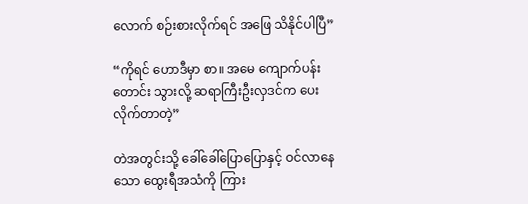လောက် စဉ်းစားလိုက်ရင် အဖြေ သိနိုင်ပါပြီ”

“ကိုရင် ဟောဒီမှာ စာ။ အမေ ကျောက်ပန်းတောင်း သွားလို့ ဆရာကြီးဦးလှဒင်က ပေးလိုက်တာတဲ့”

တဲအတွင်းသို့ ခေါ်ခေါ်ပြောပြောနှင့် ဝင်လာနေသော ထွေးရီအသံကို ကြား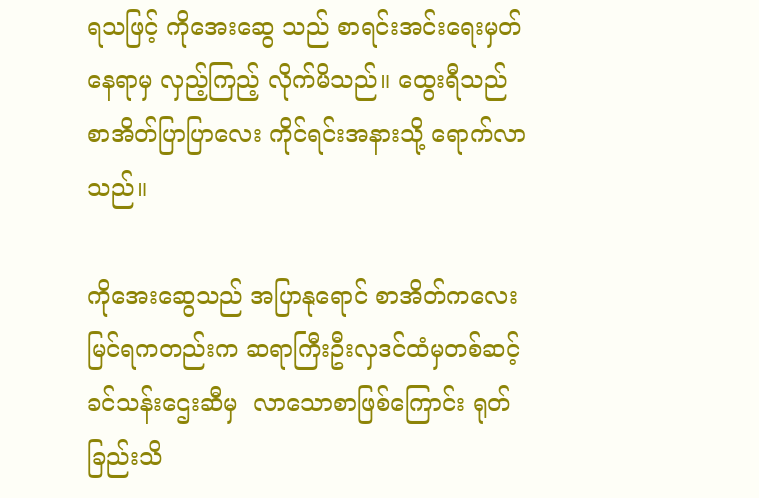ရသဖြင့် ကိုအေးဆွေ သည် စာရင်းအင်းရေးမှတ်နေရာမှ လှည့်ကြည့် လိုက်မိသည်။ ထွေးရီသည် စာအိတ်ပြာပြာလေး ကိုင်ရင်းအနားသို့ ရောက်လာသည်။

ကိုအေးဆွေသည် အပြာနုရောင် စာအိတ်ကလေး မြင်ရကတည်းက ဆရာကြီးဦးလှဒင်ထံမှတစ်ဆင့် ခင်သန်းဌေးဆီမှ  လာသောစာဖြစ်ကြောင်း ရုတ်ခြည်းသိ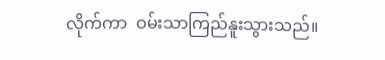လိုက်ကာ  ဝမ်းသာကြည်နူးသွားသည်။